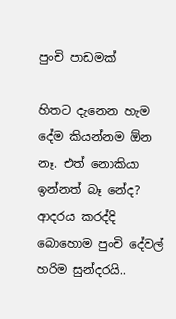පුංචි පාඩමක්

හිතට දැනෙන හැම දේම කියන්නම ඕන නෑ. එත් නොකියා ඉන්නත් බෑ නේද? ආදරය කරද්දි බොහොම පුංචි දේවල් හරිම සුන්දරයි..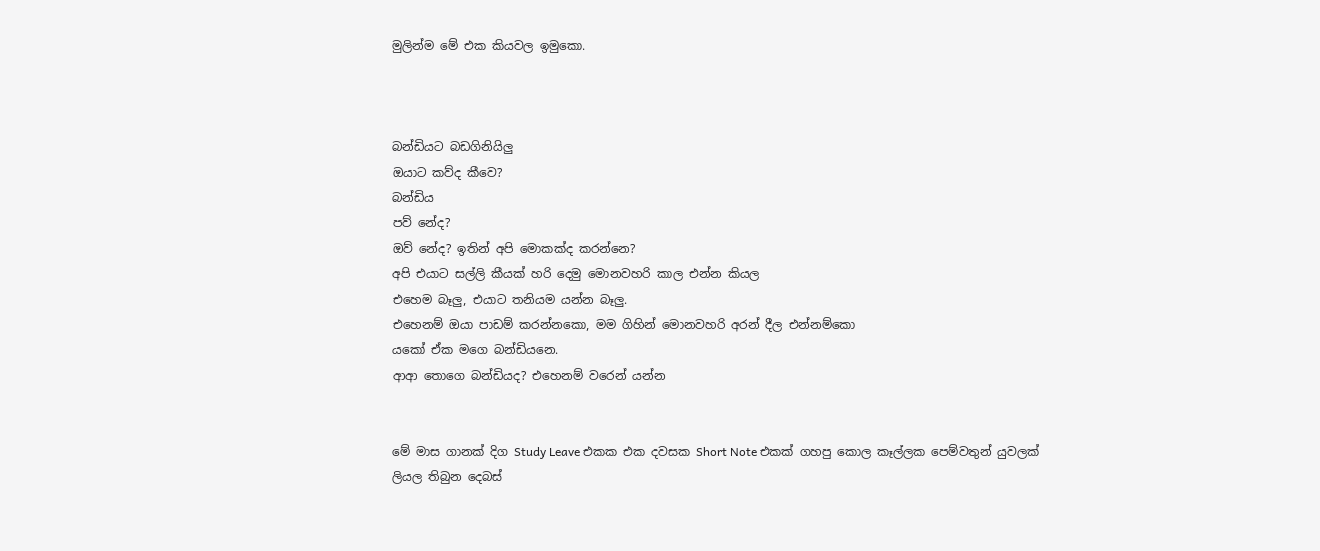මුලින්ම මේ එක කියවල ඉමුකො.



බන්ඩියට බඩගිනියිලු
ඔයාට කව්ද කීවෙ?
බන්ඩිය
පව් නේද?
ඔව් නේද? ඉතින් අපි මොකක්ද කරන්නෙ?
අපි එයාට සල්ලි කීයක් හරි දෙමු මොනවහරි කාල එන්න කියල
එහෙම බෑලු, එයාට තනියම යන්න බෑලු.
එහෙනම් ඔයා පාඩම් කරන්නකො, මම ගිහින් මොනවහරි අරන් දීල එන්නම්කො
යකෝ ඒක මගෙ බන්ඩියනෙ.
ආආ තොගෙ බන්ඩියද? එහෙනම් වරෙන් යන්න


මේ මාස ගානක් දිග Study Leave එකක එක දවසක Short Note එකක් ගහපු කොල කෑල්ලක පෙම්වතුන් යුවලක් ලියල තිබුන දෙබස්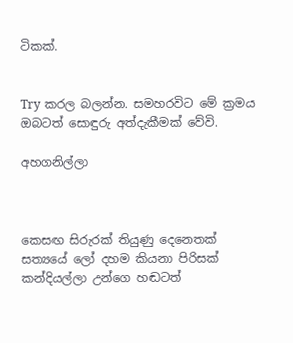ටිකක්.


Try කරල බලන්න. සමහරවිට මේ ක්‍රමය ඔබටත් සොඳුරු අත්දැකීමක් වේවි.

අහගනිල්ලා



කෙසඟ සිරුරක් තියුණු දෙනෙතක්
සත්‍යයේ ලෝ දහම කියනා පිරිසක්
කන්දියල්ලා උන්ගෙ හඬටත්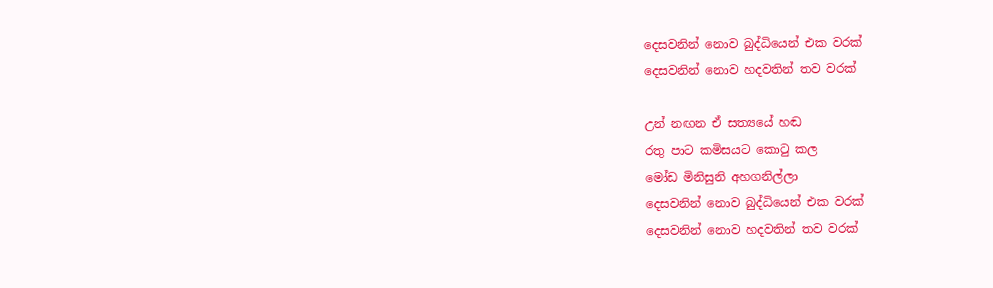දෙසවනින් නොව බුද්ධියෙන් එක වරක්
දෙසවනින් නොව හදවතින් තව වරක්

උන් නඟන ඒ සත්‍යයේ හඬ
රතු පාට කමිසයට කොටු කල
මෝඩ මිනිසුනි අහගනිල්ලා
දෙසවනින් නොව බුද්ධියෙන් එක වරක්
දෙසවනින් නොව හදවතින් තව වරක්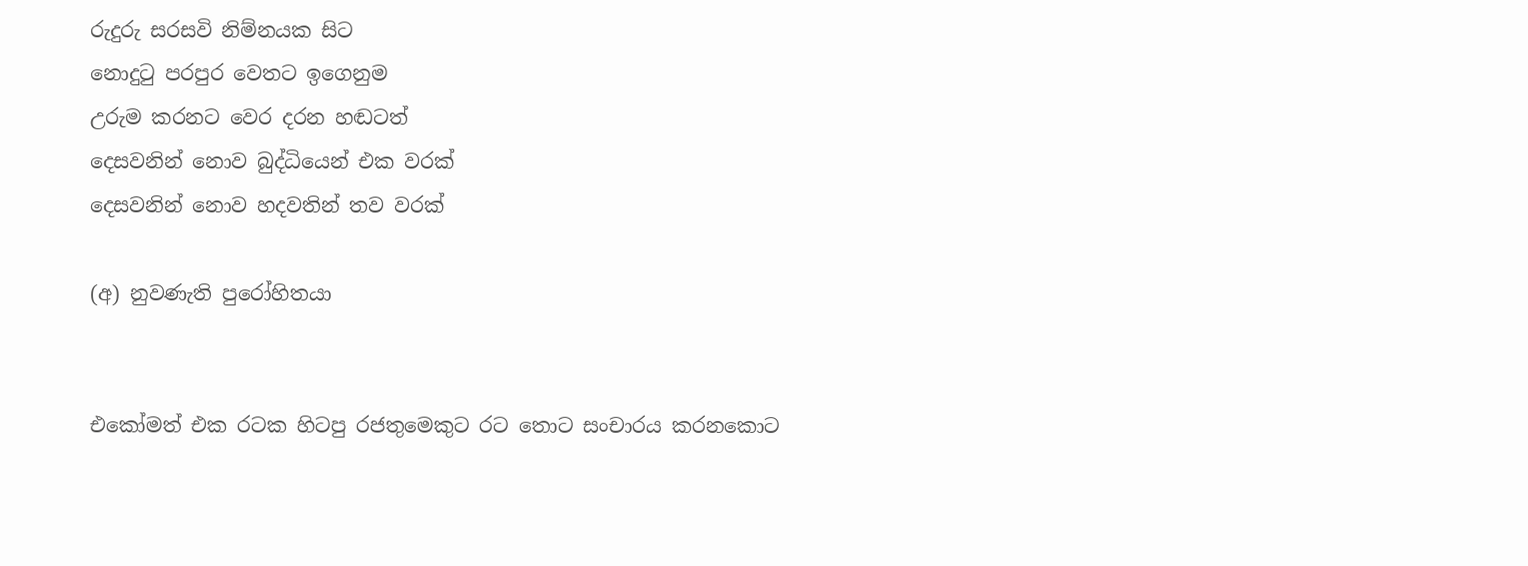රුදුරු සරසවි නිම්නයක සිට
නොදුටු පරපුර වෙතට ඉගෙනුම
උරුම කරනට වෙර දරන හඬටත්
දෙසවනින් නොව බුද්ධියෙන් එක වරක්
දෙසවනින් නොව හදවතින් තව වරක්

(අ) නුවණැති පුරෝහිතයා


එකෝමත් එක රටක හිටපු රජතුමෙකුට රට තොට සංචාරය කරනකොට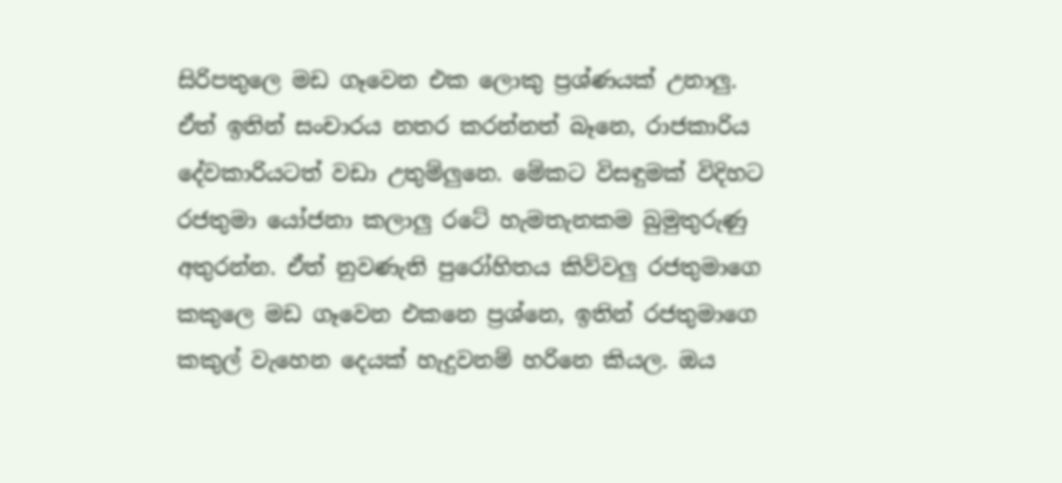සිරිපතුලෙ මඩ ගෑවෙන එක ලොකු ප්‍රශ්ණයක් උනාලු. ඒත් ඉතින් සංචාරය නතර කරන්නත් බෑනෙ, රාජකාරිය දේවකාරියටත් වඩා උතුම්ලුනෙ. මේකට විසඳුමක් විදිහට රජතුමා යෝජනා කලාලු රටේ හැමතැනකම බුමුතුරුණු අතුරන්න. ඒත් නුවණැති පුරෝහිතය කිව්වලු රජතුමාගෙ කකුලෙ මඩ ගෑවෙන එකනෙ ප්‍රශ්නෙ, ඉතින් රජතුමාගෙ කකුල් වැහෙන දෙයක් හැදුවනම් හරිනෙ කියල. ඔය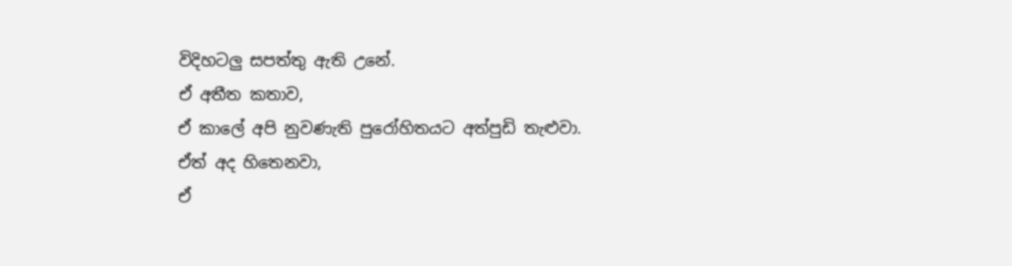විදිහටලු සපත්තු ඇති උනේ.
ඒ අතීත කතාව,
ඒ කාලේ අපි නුවණැති පුරෝහිතයට අත්පුඩි තැළුවා.
ඒත් අද හිතෙනවා,
ඒ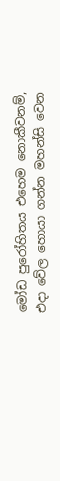මෝඩ පුරෝහිතය එහෙම නොකීවනම්,
එදා වේල හොයා ගන්න මහන්සි වෙන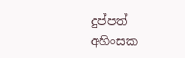දුප්පත් අහිංසක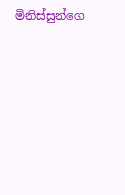මිනිස්සුන්ගෙ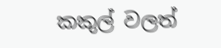කකුල් වලත්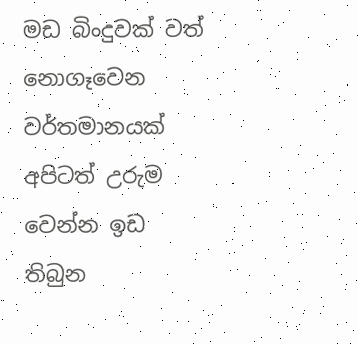මඩ බිංදුවක් වත් නොගෑවෙන වර්තමානයක් අපිටත් උරුම වෙන්න ඉඩ තිබුන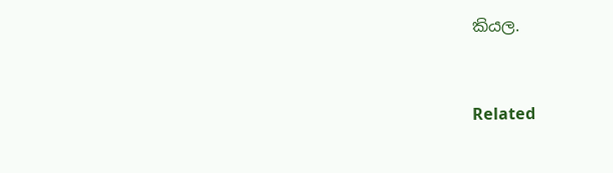කියල.


Related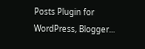Posts Plugin for WordPress, Blogger...